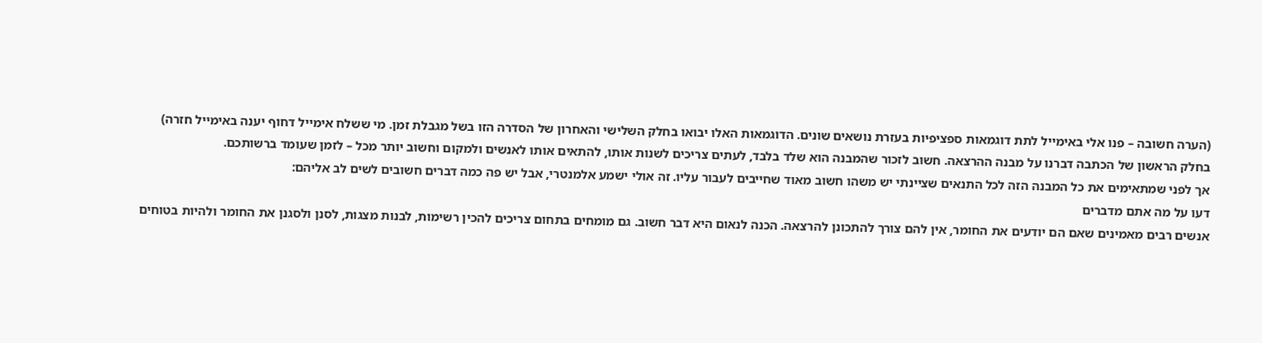(הערה חשובה – פנו אלי באימייל לתת דוגמאות ספציפיות בעזרת נושאים שונים. הדוגמאות האלו יבואו בחלק השלישי והאחרון של הסדרה הזו בשל מגבלת זמן. מי ששלח אימייל דחוף יענה באימייל חזרה)
בחלק הראשון של הכתבה דברנו על מבנה ההרצאה. חשוב לזכור שהמבנה הוא שלד בלבד, לעתים צריכים לשנות אותו, להתאים אותו לאנשים ולמקום וחשוב יותר מכל – לזמן שעומד ברשותכם.
אך לפני שמתאימים את כל המבנה הזה לכל התנאים שציינתי יש משהו חשוב מאוד שחייבים לעבור עליו. זה אולי ישמע אלמנטרי, אבל יש פה כמה דברים חשובים לשים לב אליהם:
דעו על מה אתם מדברים
אנשים רבים מאמינים שאם הם יודעים את החומר, אין להם צורך להתכונן להרצאה. הכנה לנאום היא דבר חשוב. גם מומחים בתחום צריכים להכין רשימות, לבנות מצגות, לסנן ולסגנן את החומר ולהיות בטוחים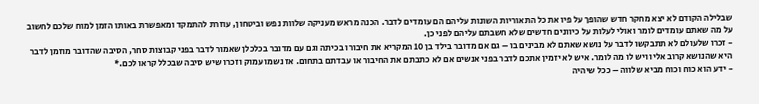שבלילה הקודם לא יצא מחקר חדש שהופך על פיו את כל התאוריות השונות עליהם הם עומדים לדבר. הכנה מראש מעניקה שלוות נפש וביטחון, עוזרת להתמקד ומאפשרת באותו הזמן למוח שלכם לחשוב על מה שאתם עומדים לומר ואולי לעלות על כיוונים חדשים שלא חשבתם עליהם לפני כן.
- זכרו שלעולם לא תתבקשו לדבר על נושא שאתם לא מבינים בו – גם אם מדובר בילד בן 10 המקריא את חיבורו בכיתה וגם עם מדובר בכלכלן שאמור לדבר בפני קבוצות סחר, הסיבה שהדובר מוזמן לדבר היא שהנושא קרוב אליו ויש לו מה לומר. איש לא יזמין אתכם לדבר בפני אנשים אם לא כתבתם את החיבור או עבדתם בתחום. אז נשמו עמוק וזכרו שיש סיבה שבכלל קראו לכם.*
- ידע הוא כוח וכוח מביא שלווה – ככל שיהיה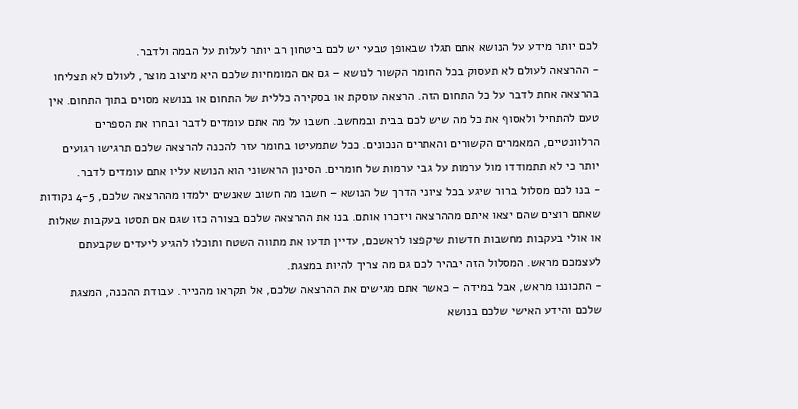לכם יותר מידע על הנושא אתם תגלו שבאופן טבעי יש לכם ביטחון רב יותר לעלות על הבמה ולדבר.
- ההרצאה לעולם לא תעסוק בכל החומר הקשור לנושא – גם אם המומחיות שלכם היא מיצוב מוצר, לעולם לא תצליחו בהרצאה אחת לדבר על כל התחום הזה. הרצאה עוסקת או בסקירה כללית של התחום או בנושא מסוים בתוך התחום. אין טעם להתחיל ולאסוף את כל מה שיש לכם בבית ובמחשב. חשבו על מה אתם עומדים לדבר ובחרו את הספרים הרלוונטיים, המאמרים הקשורים והאתרים הנכונים. ככל שתמעיטו בחומר עזר להכנה להרצאה שלכם תרגישו רגועים יותר כי לא תתמודדו מול ערמות על גבי ערמות של חומרים. הסינון הראשוני הוא הנושא עליו אתם עומדים לדבר.
- בנו לכם מסלול ברור שיגע בכל ציוני הדרך של הנושא – חשבו מה חשוב שאנשים ילמדו מההרצאה שלכם, 4-5 נקודות שאתם רוצים שהם יצאו איתם מההרצאה ויזכרו אותם. בנו את ההרצאה שלכם בצורה כזו שגם אם תסטו בעקבות שאלות או אולי בעקבות מחשבות חדשות שיקפצו לראשכם, עדיין תדעו את מתווה השטח ותוכלו להגיע ליעדים שקבעתם לעצמכם מראש. המסלול הזה יבהיר לכם גם מה צריך להיות במצגת.
- התכוננו מראש, אבל במידה – כאשר אתם מגישים את ההרצאה שלכם, אל תקראו מהנייר. עבודת ההכנה, המצגת שלכם והידע האישי שלכם בנושא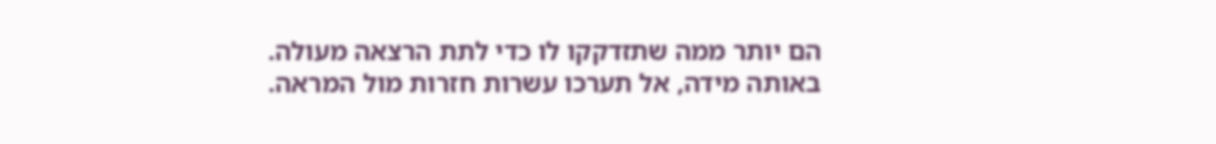הם יותר ממה שתזדקקו לו כדי לתת הרצאה מעולה. באותה מידה, אל תערכו עשרות חזרות מול המראה.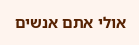אולי אתם אנשים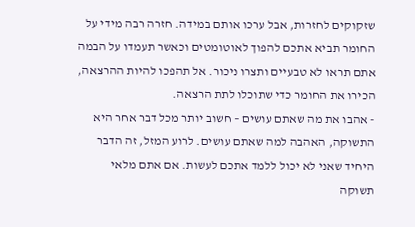שזקוקים לחזרות, אבל ערכו אותם במידה. חזרה רבה מידי על החומר תביא אתכם להפוך לאוטומטים וכאשר תעמדו על הבמה אתם תראו לא טבעיים ותצרו ניכור. אל תהפכו להיות ההרצאה, הכירו את החומר כדי שתוכלו לתת הרצאה.
- אהבו את מה שאתם עושים – חשוב יותר מכל דבר אחר היא התשוקה, האהבה למה שאתם עושים. לרוע המזל, זה הדבר היחיד שאני לא יכול ללמד אתכם לעשות. אם אתם מלאי תשוקה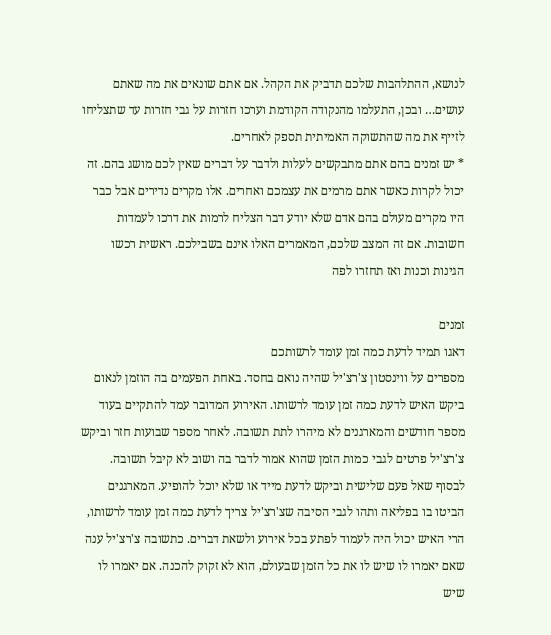לנושא, ההתלהבות שלכם תדביק את הקהל. אם אתם שונאים את מה שאתם עושים… ובכן, התעלמו מהנקודה הקודמת וערכו חזרות על גבי חזרות עד שתצליחו לזייף את מה שהתשוקה האמיתית תספק לאחרים.
* יש זמנים בהם אתם מתבקשים לעלות ולדבר על דברים שאין לכם מושג בהם. זה יכול לקרות כאשר אתם מרמים את עצמכם ואחרים. אלו מקרים נדירים אבל כבר היו מקרים מעולם בהם אדם שלא יודע דבר הצליח לרמות את דרכו לעמדות חשובות. אם זה המצב שלכם, המאמרים האלו אינם בשבילכם. ראשית רכשו הגינות וכנות ואז תחזרו לפה

זמנים
דאגו תמיד לדעת כמה זמן עומד לרשותכם
מספרים על ווינסטון צ'רצ'יל שהיה נואם בחסד. באחת הפעמים בה הוזמן לנאום ביקש האיש לדעת כמה זמן עומד לרשותו. האירוע המדובר עמד להתקיים בעוד מספר חודשים והמארגנים לא מיהרו לתת תשובה. לאחר מספר שבועות חזר וביקש צ'רצ'יל פרטים לגבי כמות הזמן שהוא אמור לדבר בה ושוב לא קיבל תשובה. לבסוף שאל פעם שלישית וביקש לדעת מייד או שלא יוכל להופיע. המארגנים הביטו בו בפליאה ותהו לגבי הסיבה שצ'רצ'יל צריך לדעת כמה זמן עומד לרשותו, הרי האיש יכול היה לעמוד לפתע בכל אירוע ולשאת דברים. כתשובה צ'רצ'יל ענה שאם יאמרו לו שיש לו את כל הזמן שבעולם, הוא לא זקוק להכנה. אם יאמרו לו שיש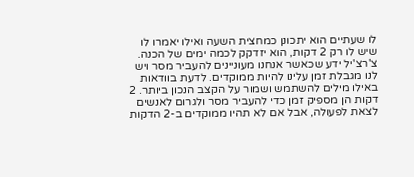לו שעתיים הוא יתכונן כמחצית השעה ואילו יאמרו לו שיש לו רק 2 דקות, הוא יזדקק לכמה ימים של הכנה.
צ'רצ'יל ידע שכאשר אנחנו מעוניינים להעביר מסר ויש לנו מגבלת זמן עלינו להיות ממוקדים. לדעת בוודאות באילו מילים להשתמש ושמור על הקצב הנכון ביותר. 2 דקות הן מספיק זמן כדי להעביר מסר ולגרום לאנשים לצאת לפעולה, אבל אם לא תהיו ממוקדים ב-2 הדקות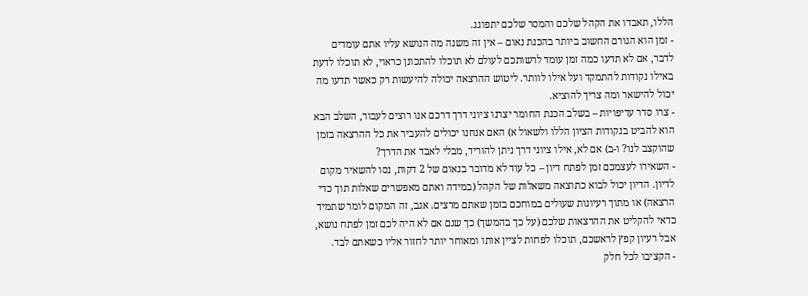הללו, תאבדו את הקהל שלכם והמסר שלכם יתפוגג.
- זמן הוא הגורם החשוב ביותר בהכנת נאום – אין זה משנה מה הנושא עליו אתם עומדים לדבר, אם לא תדעו כמה זמן עומד לרשותכם לעולם לא תוכלו להתכונן כראוי, לא תוכלו לדעת באילו נקודות להתמקד ועל אילו לוותר. ליטוש ההרצאה יכולה להיעשות רק כאשר תדעו מה יכול להישאר ומה צריך להוציא.
- צרו סדר עדיפויות – בשלב הכנת החומר יצרנו ציוני דרך דרכם אנו רוצים לעבור, השלב הבא הוא להביט בנקודות הציון הללו ולשאול א) האם אנחנו יכולים להעביר את כל ההרצאה בזמן שהוקצב לנו? ו-ב) אם לא, אילו ציוני דרך ניתן להוריד, מבלי לאבד את הדרך?
- השאירו לעצמכם זמן לפתח דיון – כל עוד לא מדובר בנאום של 2 דקות, נסו להשאיר מקום לדיון. הדיון יכול לבוא כתוצאה משאלות של הקהל (במידה ואתם מאפשרים שאלות תוך כדי הרצאה) או מתוך רעיונות שעולים במוחכם בזמן שאתם מרצים. אגב, זה המקום לומר שתמיד כדאי להקליט את ההרצאות שלכם (על כך בהמשך) כך שגם אם לא היה לכם זמן לפתח נושא, אבל רעיון קפץ לראשכם, תוכלו לפחות לציין אותו ומאוחר יותר לחזור אליו כשאתם לבד.
- הקציבו לכל חלק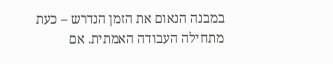במבנה הנאום את הזמן הנדרש – כעת מתחילה העבודה האמתית. אם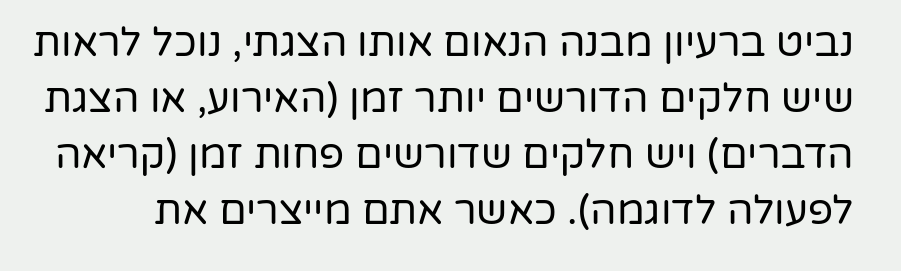נביט ברעיון מבנה הנאום אותו הצגתי, נוכל לראות שיש חלקים הדורשים יותר זמן (האירוע, או הצגת הדברים) ויש חלקים שדורשים פחות זמן (קריאה לפעולה לדוגמה). כאשר אתם מייצרים את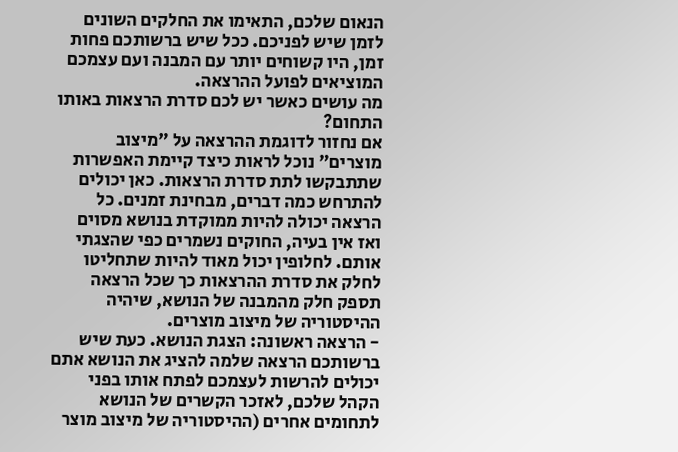הנאום שלכם, התאימו את החלקים השונים לזמן שיש לפניכם. ככל שיש ברשותכם פחות זמן, היו קשוחים יותר עם המבנה ועם עצמכם המוציאים לפועל ההרצאה.
מה עושים כאשר יש לכם סדרת הרצאות באותו התחום?
אם נחזור לדוגמת ההרצאה על "מיצוב מוצרים" נוכל לראות כיצד קיימת האפשרות שתתבקשו לתת סדרת הרצאות. כאן יכולים להתרחש כמה דברים, מבחינת זמנים. כל הרצאה יכולה להיות ממוקדת בנושא מסוים ואז אין בעיה, החוקים נשמרים כפי שהצגתי אותם. לחלופין יכול מאוד להיות שתחליטו לחלק את סדרת ההרצאות כך שכל הרצאה תספק חלק מהמבנה של הנושא, שיהיה ההיסטוריה של מיצוב מוצרים.
- הרצאה ראשונה: הצגת הנושא. כעת שיש ברשותכם הרצאה שלמה להציג את הנושא אתם יכולים להרשות לעצמכם לפתח אותו בפני הקהל שלכם, לאזכר הקשרים של הנושא לתחומים אחרים (ההיסטוריה של מיצוב מוצר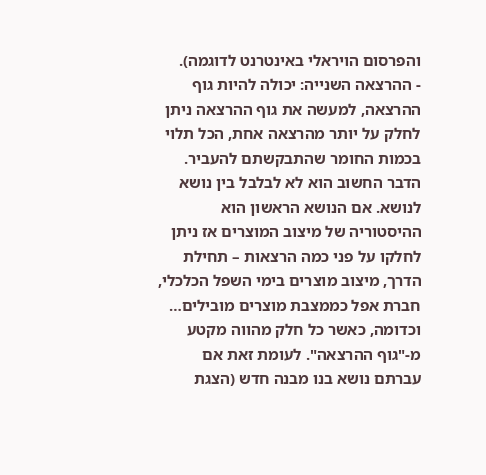והפרסום הויראלי באינטרנט לדוגמה).
- ההרצאה השנייה: יכולה להיות גוף ההרצאה, למעשה את גוף ההרצאה ניתן לחלק על יותר מהרצאה אחת, הכל תלוי בכמות החומר שהתבקשתם להעביר. הדבר החשוב הוא לא לבלבל בין נושא לנושא. אם הנושא הראשון הוא ההיסטוריה של מיצוב המוצרים אז ניתן לחלקו על פני כמה הרצאות – תחילת הדרך, מיצוב מוצרים בימי השפל הכלכלי, חברת אפל כממצבת מוצרים מובילים… וכדומה, כאשר כל חלק מהווה מקטע מ-"גוף ההרצאה". לעומת זאת אם עברתם נושא בנו מבנה חדש (הצגת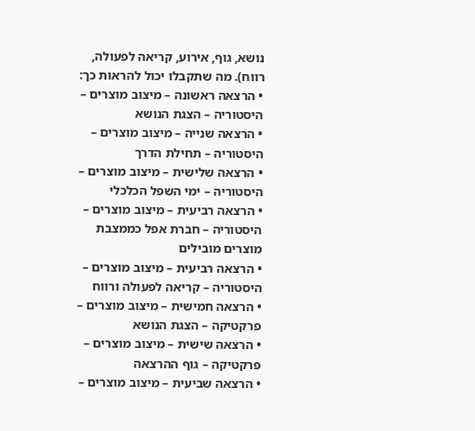נושא, גוף, אירוע, קריאה לפעולה, רווח). מה שתקבלו יכול להראות כך:
• הרצאה ראשונה – מיצוב מוצרים – היסטוריה – הצגת הנושא
• הרצאה שנייה – מיצוב מוצרים – היסטוריה – תחילת הדרך
• הרצאה שלישית – מיצוב מוצרים – היסטוריה – ימי השפל הכלכלי
• הרצאה רביעית – מיצוב מוצרים – היסטוריה – חברת אפל כממצבת מוצרים מובילים
• הרצאה רביעית – מיצוב מוצרים – היסטוריה – קריאה לפעולה ורווח
• הרצאה חמישית – מיצוב מוצרים – פרקטיקה – הצגת הנושא
• הרצאה שישית – מיצוב מוצרים – פרקטיקה – גוף ההרצאה
• הרצאה שביעית – מיצוב מוצרים –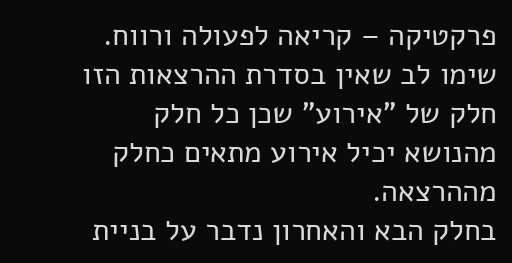פרקטיקה – קריאה לפעולה ורווח.
שימו לב שאין בסדרת ההרצאות הזו חלק של "אירוע" שכן כל חלק מהנושא יכיל אירוע מתאים כחלק מההרצאה.
בחלק הבא והאחרון נדבר על בניית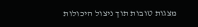מצגות טובות תוך ניצול היכולות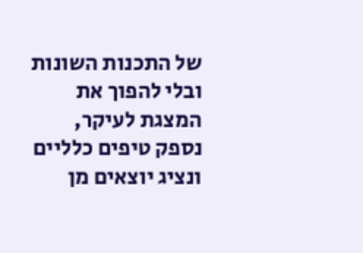של התכנות השונות ובלי להפוך את המצגת לעיקר, נספק טיפים כלליים ונציג יוצאים מן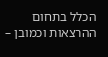הכלל בתחום ההרצאות וכמובן –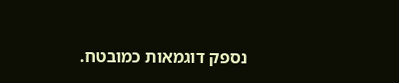נספק דוגמאות כמובטח.